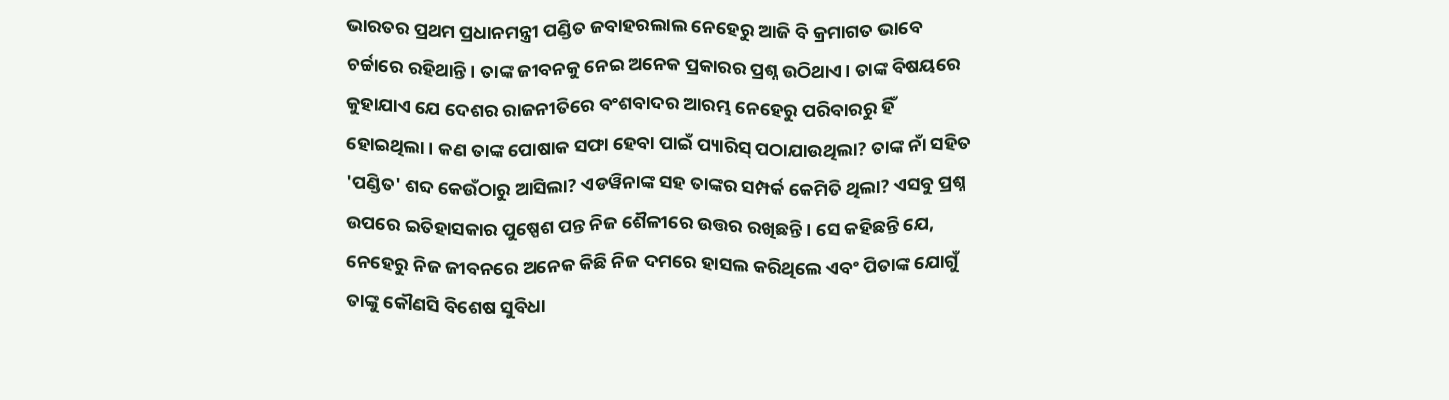ଭାରତର ପ୍ରଥମ ପ୍ରଧାନମନ୍ତ୍ରୀ ପଣ୍ଡିତ ଜବାହରଲାଲ ନେହେରୁ ଆଜି ବି କ୍ରମାଗତ ଭାବେ ଚର୍ଚ୍ଚାରେ ରହିଥାନ୍ତି। ତାଙ୍କ ଜୀବନକୁ ନେଇ ଅନେକ ପ୍ରକାରର ପ୍ରଶ୍ନ ଉଠିଥାଏ। ତାଙ୍କ ବିଷୟରେ କୁହାଯାଏ ଯେ ଦେଶର ରାଜନୀତିରେ ବଂଶବାଦର ଆରମ୍ଭ ନେହେରୁ ପରିବାରରୁ ହିଁ ହୋଇଥିଲା। କଣ ତାଙ୍କ ପୋଷାକ ସଫା ହେବା ପାଇଁ ପ୍ୟାରିସ୍ ପଠାଯାଉଥିଲା? ତାଙ୍କ ନାଁ ସହିତ 'ପଣ୍ଡିତ' ଶବ୍ଦ କେଉଁଠାରୁ ଆସିଲା? ଏଡୱିନାଙ୍କ ସହ ତାଙ୍କର ସମ୍ପର୍କ କେମିତି ଥିଲା? ଏସବୁ ପ୍ରଶ୍ନ ଉପରେ ଇତିହାସକାର ପୁଷ୍ପେଶ ପନ୍ତ ନିଜ ଶୈଳୀରେ ଉତ୍ତର ରଖିଛନ୍ତି। ସେ କହିଛନ୍ତି ଯେ, ନେହେରୁ ନିଜ ଜୀବନରେ ଅନେକ କିଛି ନିଜ ଦମରେ ହାସଲ କରିଥିଲେ ଏବଂ ପିତାଙ୍କ ଯୋଗୁଁ ତାଙ୍କୁ କୌଣସି ବିଶେଷ ସୁବିଧା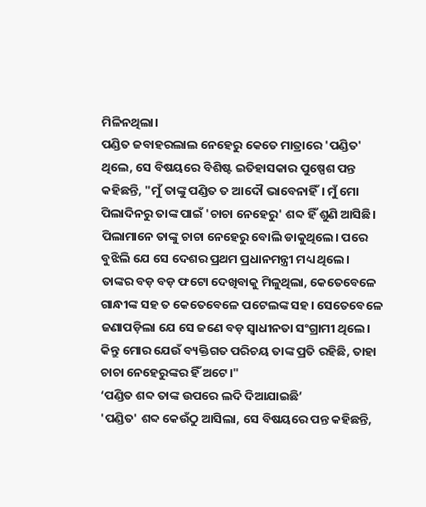ମିଳିନଥିଲା।
ପଣ୍ଡିତ ଜବାହରଲାଲ ନେହେରୁ କେତେ ମାତ୍ରାରେ 'ପଣ୍ଡିତ' ଥିଲେ, ସେ ବିଷୟରେ ବିଶିଷ୍ଟ ଇତିହାସକାର ପୁଷ୍ପେଶ ପନ୍ତ କହିଛନ୍ତି, "ମୁଁ ତାଙ୍କୁ ପଣ୍ଡିତ ତ ଆଦୌ ଭାବେନାହିଁ। ମୁଁ ମୋ ପିଲାଦିନରୁ ତାଙ୍କ ପାଇଁ 'ଚାଚା ନେହେରୁ' ଶବ୍ଦ ହିଁ ଶୁଣି ଆସିଛି। ପିଲାମାନେ ତାଙ୍କୁ ଚାଚା ନେହେରୁ ବୋଲି ଡାକୁଥିଲେ। ପରେ ବୁଝିଲି ଯେ ସେ ଦେଶର ପ୍ରଥମ ପ୍ରଧାନମନ୍ତ୍ରୀ ମଧ୍ୟ ଥିଲେ। ତାଙ୍କର ବଡ଼ ବଡ଼ ଫଟୋ ଦେଖିବାକୁ ମିଳୁଥିଲା, କେତେବେଳେ ଗାନ୍ଧୀଙ୍କ ସହ ତ କେତେବେଳେ ପଟେଲଙ୍କ ସହ। ସେତେବେଳେ ଜଣାପଡ଼ିଲା ଯେ ସେ ଜଣେ ବଡ଼ ସ୍ୱାଧୀନତା ସଂଗ୍ରାମୀ ଥିଲେ। କିନ୍ତୁ ମୋର ଯେଉଁ ବ୍ୟକ୍ତିଗତ ପରିଚୟ ତାଙ୍କ ପ୍ରତି ରହିଛି, ତାହା ଚାଚା ନେହେରୁଙ୍କର ହିଁ ଅଟେ।"
‘ପଣ୍ଡିତ ଶବ୍ଦ ତାଙ୍କ ଉପରେ ଲଦି ଦିଆଯାଇଛି’
'ପଣ୍ଡିତ' ଶବ୍ଦ କେଉଁଠୁ ଆସିଲା, ସେ ବିଷୟରେ ପନ୍ତ କହିଛନ୍ତି,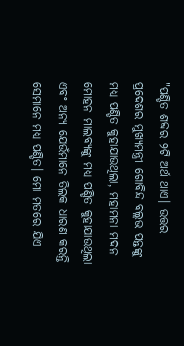"ପଣ୍ଡିତ ଶବ୍ଦର ୨ଟି ଅର୍ଥ ଥାଏ। ଉତ୍ତର ପ୍ରଦେଶର ମୁଖ୍ୟମନ୍ତ୍ରୀ ଗୋବିନ୍ଦ ବଲ୍ଲଭ ପନ୍ତଙ୍କୁ ମଧ୍ୟ ପଣ୍ଡିତ କୁହାଯାଉଥିଲା, ମହାମନା ମଦନ ମୋହନ ମାଲବ୍ୟଙ୍କୁ ମଧ୍ୟ ପଣ୍ଡିତ କୁହାଯାଉଥିଲା ଏବଂ ଅନ୍ୟ ଯେଉଁମାନେ ତିଲକ ଧାରଣ କରନ୍ତି ସେମାନେ ମଧ୍ୟ ପଣ୍ଡିତ। ମୋ ମତରେ ଯିଏ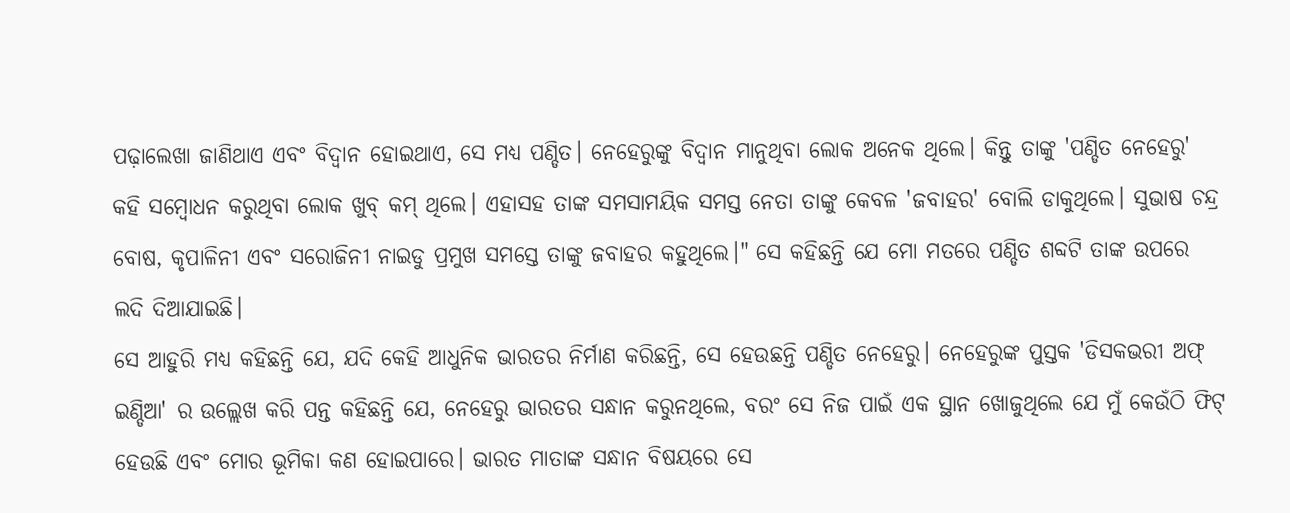ପଢ଼ାଲେଖା ଜାଣିଥାଏ ଏବଂ ବିଦ୍ୱାନ ହୋଇଥାଏ, ସେ ମଧ୍ୟ ପଣ୍ଡିତ। ନେହେରୁଙ୍କୁ ବିଦ୍ୱାନ ମାନୁଥିବା ଲୋକ ଅନେକ ଥିଲେ। କିନ୍ତୁ ତାଙ୍କୁ 'ପଣ୍ଡିତ ନେହେରୁ' କହି ସମ୍ବୋଧନ କରୁଥିବା ଲୋକ ଖୁବ୍ କମ୍ ଥିଲେ। ଏହାସହ ତାଙ୍କ ସମସାମୟିକ ସମସ୍ତ ନେତା ତାଙ୍କୁ କେବଳ 'ଜବାହର' ବୋଲି ଡାକୁଥିଲେ। ସୁଭାଷ ଚନ୍ଦ୍ର ବୋଷ, କୃପାଳିନୀ ଏବଂ ସରୋଜିନୀ ନାଇଡୁ ପ୍ରମୁଖ ସମସ୍ତେ ତାଙ୍କୁ ଜବାହର କହୁଥିଲେ।" ସେ କହିଛନ୍ତି ଯେ ମୋ ମତରେ ପଣ୍ଡିତ ଶବ୍ଦଟି ତାଙ୍କ ଉପରେ ଲଦି ଦିଆଯାଇଛି।
ସେ ଆହୁରି ମଧ୍ୟ କହିଛନ୍ତି ଯେ, ଯଦି କେହି ଆଧୁନିକ ଭାରତର ନିର୍ମାଣ କରିଛନ୍ତି, ସେ ହେଉଛନ୍ତି ପଣ୍ଡିତ ନେହେରୁ। ନେହେରୁଙ୍କ ପୁସ୍ତକ 'ଡିସକଭରୀ ଅଫ୍ ଇଣ୍ଡିଆ' ର ଉଲ୍ଲେଖ କରି ପନ୍ତ କହିଛନ୍ତି ଯେ, ନେହେରୁ ଭାରତର ସନ୍ଧାନ କରୁନଥିଲେ, ବରଂ ସେ ନିଜ ପାଇଁ ଏକ ସ୍ଥାନ ଖୋଜୁଥିଲେ ଯେ ମୁଁ କେଉଁଠି ଫିଟ୍ ହେଉଛି ଏବଂ ମୋର ଭୂମିକା କଣ ହୋଇପାରେ। ଭାରତ ମାତାଙ୍କ ସନ୍ଧାନ ବିଷୟରେ ସେ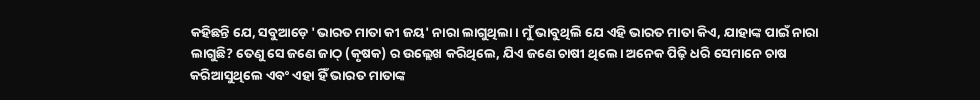କହିଛନ୍ତି ଯେ, ସବୁଆଡ଼େ 'ଭାରତ ମାତା କୀ ଜୟ' ନାରା ଲାଗୁଥିଲା। ମୁଁ ଭାବୁଥିଲି ଯେ ଏହି ଭାରତ ମାତା କିଏ, ଯାହାଙ୍କ ପାଇଁ ନାରା ଲାଗୁଛି? ତେଣୁ ସେ ଜଣେ ଜାଠ୍ (କୃଷକ) ର ଉଲ୍ଲେଖ କରିଥିଲେ, ଯିଏ ଜଣେ ଚାଷୀ ଥିଲେ। ଅନେକ ପିଢ଼ି ଧରି ସେମାନେ ଚାଷ କରିଆସୁଥିଲେ ଏବଂ ଏହା ହିଁ ଭାରତ ମାତାଙ୍କ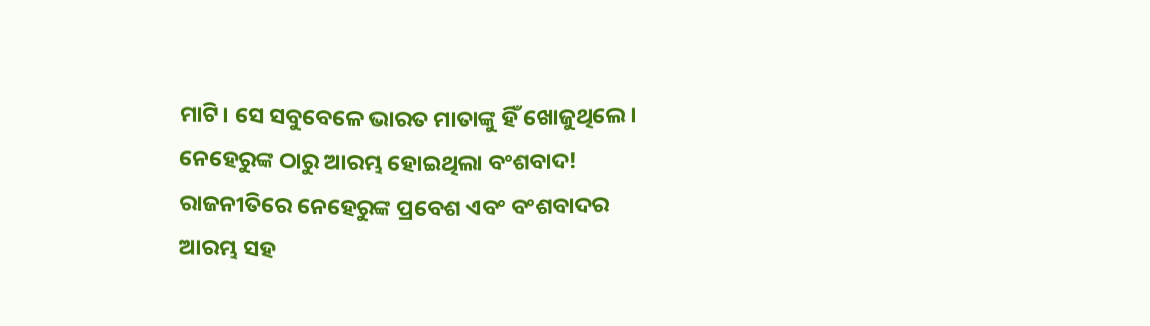ମାଟି। ସେ ସବୁବେଳେ ଭାରତ ମାତାଙ୍କୁ ହିଁ ଖୋଜୁଥିଲେ।
ନେହେରୁଙ୍କ ଠାରୁ ଆରମ୍ଭ ହୋଇଥିଲା ବଂଶବାଦ!
ରାଜନୀତିରେ ନେହେରୁଙ୍କ ପ୍ରବେଶ ଏବଂ ବଂଶବାଦର ଆରମ୍ଭ ସହ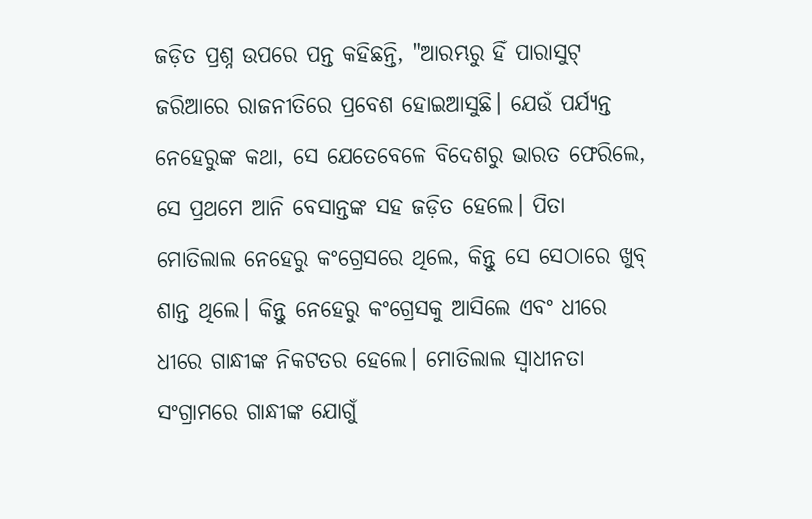ଜଡ଼ିତ ପ୍ରଶ୍ନ ଉପରେ ପନ୍ତ କହିଛନ୍ତି, "ଆରମ୍ଭରୁ ହିଁ ପାରାସୁଟ୍ ଜରିଆରେ ରାଜନୀତିରେ ପ୍ରବେଶ ହୋଇଆସୁଛି। ଯେଉଁ ପର୍ଯ୍ୟନ୍ତ ନେହେରୁଙ୍କ କଥା, ସେ ଯେତେବେଳେ ବିଦେଶରୁ ଭାରତ ଫେରିଲେ, ସେ ପ୍ରଥମେ ଆନି ବେସାନ୍ତଙ୍କ ସହ ଜଡ଼ିତ ହେଲେ। ପିତା ମୋତିଲାଲ ନେହେରୁ କଂଗ୍ରେସରେ ଥିଲେ, କିନ୍ତୁ ସେ ସେଠାରେ ଖୁବ୍ ଶାନ୍ତ ଥିଲେ। କିନ୍ତୁ ନେହେରୁ କଂଗ୍ରେସକୁ ଆସିଲେ ଏବଂ ଧୀରେ ଧୀରେ ଗାନ୍ଧୀଙ୍କ ନିକଟତର ହେଲେ। ମୋତିଲାଲ ସ୍ୱାଧୀନତା ସଂଗ୍ରାମରେ ଗାନ୍ଧୀଙ୍କ ଯୋଗୁଁ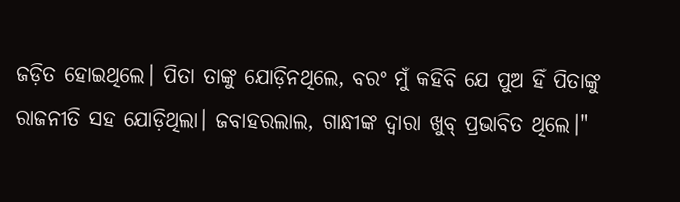ଜଡ଼ିତ ହୋଇଥିଲେ। ପିତା ତାଙ୍କୁ ଯୋଡ଼ିନଥିଲେ, ବରଂ ମୁଁ କହିବି ଯେ ପୁଅ ହିଁ ପିତାଙ୍କୁ ରାଜନୀତି ସହ ଯୋଡ଼ିଥିଲା। ଜବାହରଲାଲ, ଗାନ୍ଧୀଙ୍କ ଦ୍ୱାରା ଖୁବ୍ ପ୍ରଭାବିତ ଥିଲେ।"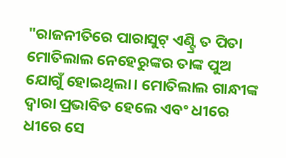"ରାଜନୀତିରେ ପାରାସୁଟ୍ ଏଣ୍ଟ୍ରି ତ ପିତା ମୋତିଲାଲ ନେହେରୁଙ୍କର ତାଙ୍କ ପୁଅ ଯୋଗୁଁ ହୋଇଥିଲା। ମୋତିଲାଲ ଗାନ୍ଧୀଙ୍କ ଦ୍ୱାରା ପ୍ରଭାବିତ ହେଲେ ଏବଂ ଧୀରେ ଧୀରେ ସେ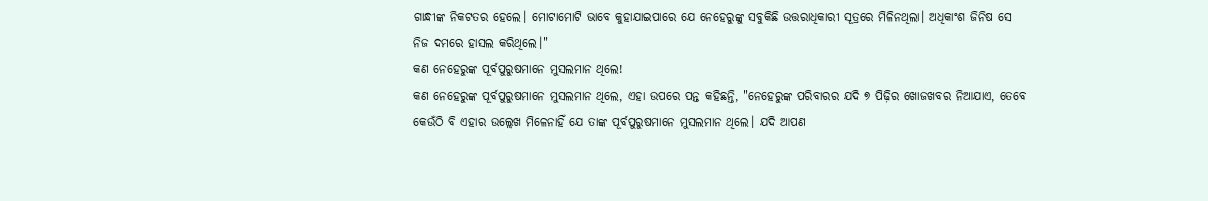ଗାନ୍ଧୀଙ୍କ ନିକଟତର ହେଲେ। ମୋଟାମୋଟି ଭାବେ କୁହାଯାଇପାରେ ଯେ ନେହେରୁଙ୍କୁ ସବୁକିଛି ଉତ୍ତରାଧିକାରୀ ସୂତ୍ରରେ ମିଳିନଥିଲା। ଅଧିକାଂଶ ଜିନିଷ ସେ ନିଜ ଦମରେ ହାସଲ କରିଥିଲେ।"
କଣ ନେହେରୁଙ୍କ ପୂର୍ବପୁରୁଷମାନେ ମୁସଲମାନ ଥିଲେ!
କଣ ନେହେରୁଙ୍କ ପୂର୍ବପୁରୁଷମାନେ ମୁସଲମାନ ଥିଲେ, ଏହା ଉପରେ ପନ୍ତ କହିଛନ୍ତି, "ନେହେରୁଙ୍କ ପରିବାରର ଯଦି ୭ ପିଢ଼ିର ଖୋଜଖବର ନିଆଯାଏ, ତେବେ କେଉଁଠି ବି ଏହାର ଉଲ୍ଲେଖ ମିଳେନାହିଁ ଯେ ତାଙ୍କ ପୂର୍ବପୁରୁଷମାନେ ମୁସଲମାନ ଥିଲେ। ଯଦି ଆପଣ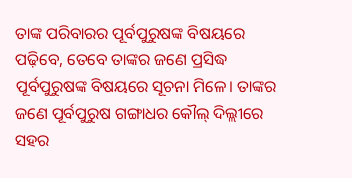ତାଙ୍କ ପରିବାରର ପୂର୍ବପୁରୁଷଙ୍କ ବିଷୟରେ ପଢ଼ିବେ, ତେବେ ତାଙ୍କର ଜଣେ ପ୍ରସିଦ୍ଧ ପୂର୍ବପୁରୁଷଙ୍କ ବିଷୟରେ ସୂଚନା ମିଳେ। ତାଙ୍କର ଜଣେ ପୂର୍ବପୁରୁଷ ଗଙ୍ଗାଧର କୌଲ୍ ଦିଲ୍ଲୀରେ ସହର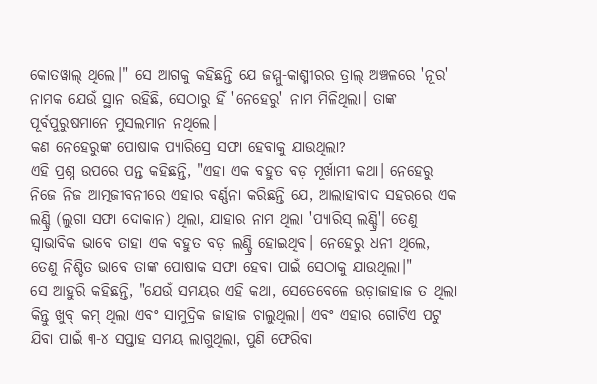କୋତୱାଲ୍ ଥିଲେ।" ସେ ଆଗକୁ କହିଛନ୍ତି ଯେ ଜମ୍ମୁ-କାଶ୍ମୀରର ତ୍ରାଲ୍ ଅଞ୍ଚଳରେ 'ନୂର' ନାମକ ଯେଉଁ ସ୍ଥାନ ରହିଛି, ସେଠାରୁ ହିଁ 'ନେହେରୁ' ନାମ ମିଳିଥିଲା। ତାଙ୍କ ପୂର୍ବପୁରୁଷମାନେ ମୁସଲମାନ ନଥିଲେ।
କଣ ନେହେରୁଙ୍କ ପୋଷାକ ପ୍ୟାରିସ୍ରେ ସଫା ହେବାକୁ ଯାଉଥିଲା?
ଏହି ପ୍ରଶ୍ନ ଉପରେ ପନ୍ତ କହିଛନ୍ତି, "ଏହା ଏକ ବହୁତ ବଡ଼ ମୂର୍ଖାମୀ କଥା। ନେହେରୁ ନିଜେ ନିଜ ଆତ୍ମଜୀବନୀରେ ଏହାର ବର୍ଣ୍ଣନା କରିଛନ୍ତି ଯେ, ଆଲାହାବାଦ ସହରରେ ଏକ ଲଣ୍ଡ୍ରି (ଲୁଗା ସଫା ଦୋକାନ) ଥିଲା, ଯାହାର ନାମ ଥିଲା 'ପ୍ୟାରିସ୍ ଲଣ୍ଡ୍ରି'। ତେଣୁ ସ୍ୱାଭାବିକ ଭାବେ ତାହା ଏକ ବହୁତ ବଡ଼ ଲଣ୍ଡ୍ରି ହୋଇଥିବ। ନେହେରୁ ଧନୀ ଥିଲେ, ତେଣୁ ନିଶ୍ଚିତ ଭାବେ ତାଙ୍କ ପୋଷାକ ସଫା ହେବା ପାଇଁ ସେଠାକୁ ଯାଉଥିଲା।"
ସେ ଆହୁରି କହିଛନ୍ତି, "ଯେଉଁ ସମୟର ଏହି କଥା, ସେତେବେଳେ ଉଡ଼ାଜାହାଜ ତ ଥିଲା କିନ୍ତୁ ଖୁବ୍ କମ୍ ଥିଲା ଏବଂ ସାମୁଦ୍ରିକ ଜାହାଜ ଚାଲୁଥିଲା। ଏବଂ ଏହାର ଗୋଟିଏ ପଟୁ ଯିବା ପାଇଁ ୩-୪ ସପ୍ତାହ ସମୟ ଲାଗୁଥିଲା, ପୁଣି ଫେରିବା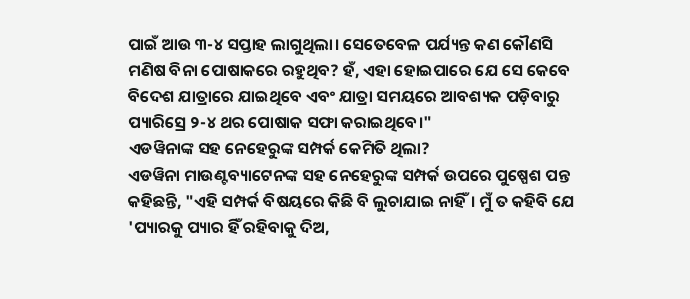ପାଇଁ ଆଉ ୩-୪ ସପ୍ତାହ ଲାଗୁଥିଲା। ସେତେବେଳ ପର୍ଯ୍ୟନ୍ତ କଣ କୌଣସି ମଣିଷ ବିନା ପୋଷାକରେ ରହୁଥିବ? ହଁ, ଏହା ହୋଇପାରେ ଯେ ସେ କେବେ ବିଦେଶ ଯାତ୍ରାରେ ଯାଇଥିବେ ଏବଂ ଯାତ୍ରା ସମୟରେ ଆବଶ୍ୟକ ପଡ଼ିବାରୁ ପ୍ୟାରିସ୍ରେ ୨-୪ ଥର ପୋଷାକ ସଫା କରାଇଥିବେ।"
ଏଡୱିନାଙ୍କ ସହ ନେହେରୁଙ୍କ ସମ୍ପର୍କ କେମିତି ଥିଲା?
ଏଡୱିନା ମାଉଣ୍ଟବ୍ୟାଟେନଙ୍କ ସହ ନେହେରୁଙ୍କ ସମ୍ପର୍କ ଉପରେ ପୁଷ୍ପେଶ ପନ୍ତ କହିଛନ୍ତି, "ଏହି ସମ୍ପର୍କ ବିଷୟରେ କିଛି ବି ଲୁଚାଯାଇ ନାହିଁ। ମୁଁ ତ କହିବି ଯେ 'ପ୍ୟାରକୁ ପ୍ୟାର ହିଁ ରହିବାକୁ ଦିଅ,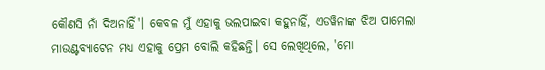କୌଣସି ନାଁ ଦିଅନାହିଁ'। କେବଳ ମୁଁ ଏହାକୁ ଭଲପାଇବା କହୁନାହିଁ, ଏଡୱିନାଙ୍କ ଝିଅ ପାମେଲା ମାଉଣ୍ଟବ୍ୟାଟେନ ମଧ୍ୟ ଏହାକୁ ପ୍ରେମ ବୋଲି କହିଛନ୍ତି। ସେ ଲେଖିଥିଲେ, 'ମୋ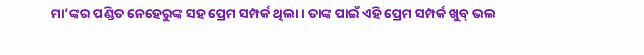ମା’ଙ୍କର ପଣ୍ଡିତ ନେହେରୁଙ୍କ ସହ ପ୍ରେମ ସମ୍ପର୍କ ଥିଲା। ତାଙ୍କ ପାଇଁ ଏହି ପ୍ରେମ ସମ୍ପର୍କ ଖୁବ୍ ଭଲ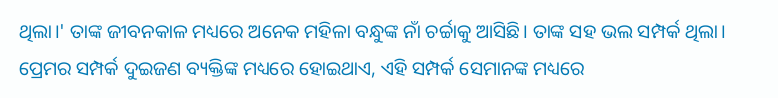ଥିଲା।' ତାଙ୍କ ଜୀବନକାଳ ମଧ୍ୟରେ ଅନେକ ମହିଳା ବନ୍ଧୁଙ୍କ ନାଁ ଚର୍ଚ୍ଚାକୁ ଆସିଛି। ତାଙ୍କ ସହ ଭଲ ସମ୍ପର୍କ ଥିଲା। ପ୍ରେମର ସମ୍ପର୍କ ଦୁଇଜଣ ବ୍ୟକ୍ତିଙ୍କ ମଧ୍ୟରେ ହୋଇଥାଏ, ଏହି ସମ୍ପର୍କ ସେମାନଙ୍କ ମଧ୍ୟରେ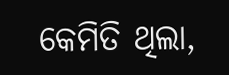କେମିତି ଥିଲା,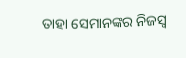ତାହା ସେମାନଙ୍କର ନିଜସ୍ୱ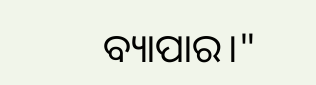ବ୍ୟାପାର।"